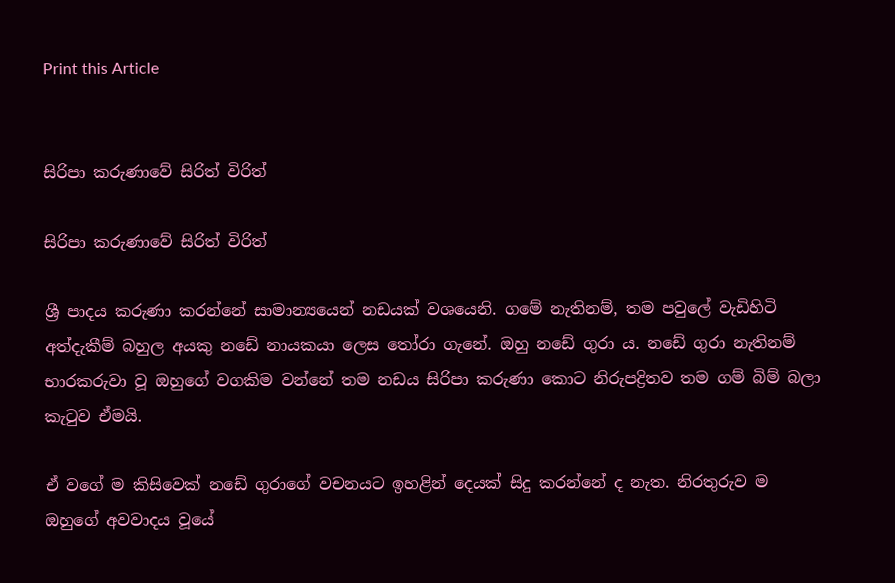Print this Article


සිරිපා කරුණාවේ සිරිත් විරිත්

සිරිපා කරුණාවේ සිරිත් විරිත්

ශ්‍රී පාදය කරුණා කරන්නේ සාමාන්‍යයෙන් නඩයක් වශයෙනි. ගමේ නැතිනම්, තම පවුලේ වැඩිහිටි අත්දැකීම් බහුල අයකු නඩේ නායකයා ලෙස තෝරා ගැනේ. ඔහු නඩේ ගුරා ය. නඩේ ගුරා නැතිනම් භාරකරුවා වූ ඔහුගේ වගකිම වන්නේ තම නඩය සිරිපා කරුණා කොට නිරුපද්‍රිතව තම ගම් බිම් බලා කැටුව ඒමයි.

ඒ වගේ ම කිසිවෙක් නඩේ ගුරාගේ වචනයට ඉහළින් දෙයක් සිදු කරන්නේ ද නැත. නිරතුරුව ම ඔහුගේ අවවාදය වූයේ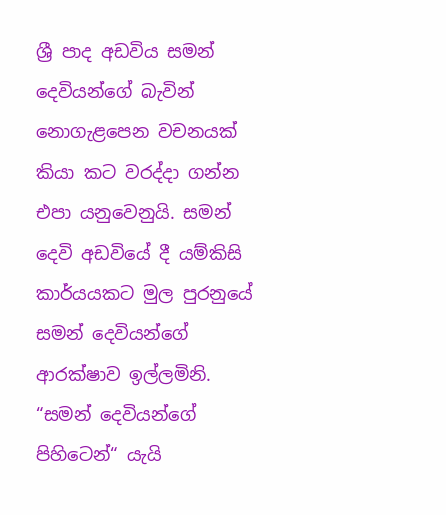ශ්‍රී පාද අඩවිය සමන් දෙවියන්ගේ බැවින් නොගැළපෙන වචනයක් කියා කට වරද්දා ගන්න එපා යනුවෙනුයි. සමන් දෙවි අඩවියේ දී යම්කිසි කාර්යයකට මුල පුරනුයේ සමන් දෙවියන්ගේ ආරක්ෂාව ඉල්ලමිනි. “සමන් දෙවියන්ගේ පිහිටෙන්“ යැයි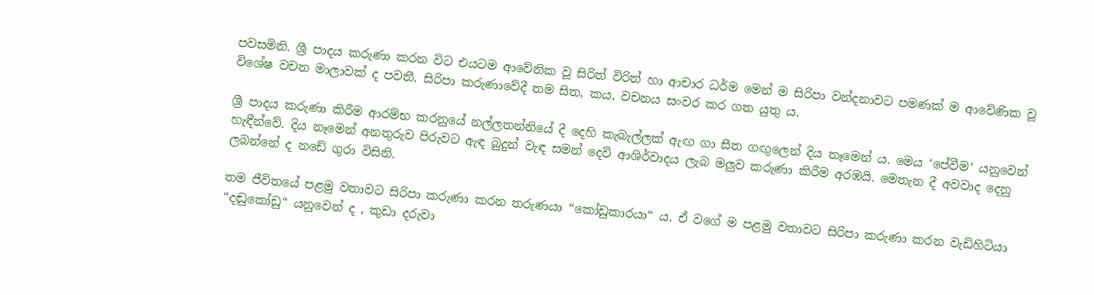පවසමිනි. ශ්‍රී පාදය කරුණා කරන විට එයටම ආවේනික වූ සිරිත් විරිත් හා ආචාර ධර්ම මෙන් ම සිරිපා වන්දනාවට පමණක් ම ආවේණික වූ විශේෂ වචන මාලාවක් ද පවතී. සිරිපා කරුණාවේදී තම සිත, කය, වචනය සංවර කර ගත යුතු ය.

ශ්‍රී පාදය කරුණා කිරීම ආරම්භ කරනුයේ නල්ලතන්නියේ දී දෙහි කැබැල්ලක් ඇඟ ගා සීත ගඟුලෙන් දිය නෑමෙන් ය. මෙය ‘පේවීම‘ යනුවෙන් හැඳීන්වේ. දිය නෑමෙන් අනතුරුව පිරුවට ඇඳ බුදුන් වැඳ සමන් දෙවි ආශිර්වාදය ලැබ මලුව කරුණා කිරීම අරඹයි. මෙතැන දී අවවාද දෙනු ලබන්නේ ද නඩේ ගුරා විසිනි.

තම ජීවිතයේ පළමු වතාවට සිරිපා කරුණා කරන තරුණයා “කෝඩුකාරයා“ ය. ඒ වගේ ම පළමු වතාවට සිරිපා කරුණා කරන වැඩිහිටියා “දඬුකෝඩු“ යනුවෙන් ද , කුඩා දරුවා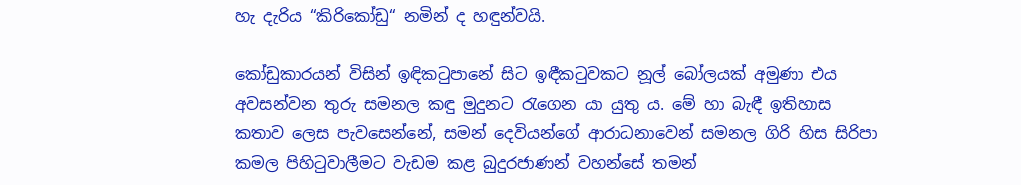හැ දැරිය “කිරිකෝඩු“ නමින් ද හඳුන්වයි.

කෝඩුකාරයන් විසින් ඉඳිකටුපානේ සිට ඉඳීකටුවකට නූල් බෝලයක් අමුණා එය අවසන්වන තුරු සමනල කඳු මුදුනට රැගෙන යා යුතු ය. මේ හා බැඳී ඉතිහාස කතාව ලෙස පැවසෙන්නේ, සමන් දෙවියන්ගේ ආරාධනාවෙන් සමනල ගිරි හිස සිරිපා කමල පිහිටුවාලීමට වැඩම කළ බුදුරජාණන් වහන්සේ තමන්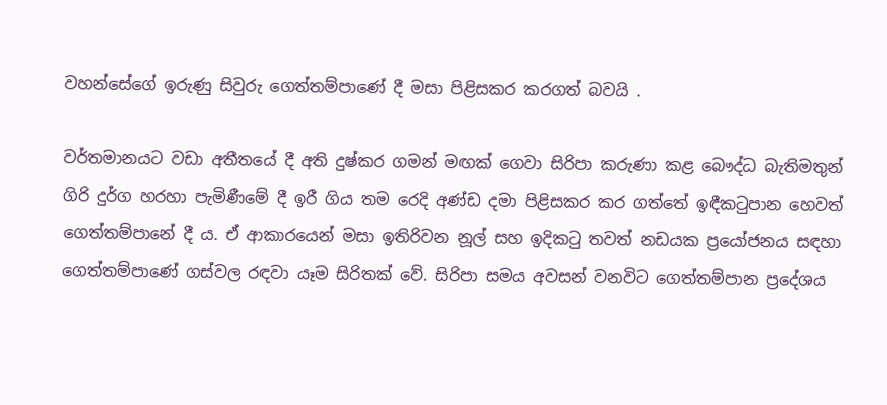වහන්සේගේ ඉරුණු සිවුරු ගෙත්තම්පාණේ දී මසා පිළිසකර කරගත් බවයි .

වර්තමානයට වඩා අතීතයේ දී අති දුෂ්කර ගමන් මඟක් ගෙවා සිරිපා කරුණා කළ බෞද්ධ බැතිමතුන් ගිරි දුර්ග හරහා පැමිණීමේ දී ඉරී ගිය තම රෙදි අණ්ඩ දමා පිළිසකර කර ගත්තේ ඉඳීකටුපාන හෙවත් ගෙත්තම්පානේ දී ය. ඒ ආකාරයෙන් මසා ඉතිරිවන නූල් සහ ඉදිකටු තවත් නඩයක ප්‍රයෝජනය සඳහා ගෙත්තම්පාණේ ගස්වල රඳවා යෑම සිරිතක් වේ. සිරිපා සමය අවසන් වනවිට ගෙත්තම්පාන ප්‍රදේශය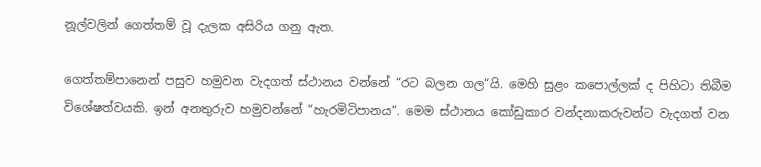නූල්වලින් ගෙත්තම් වූ දැලක අසිරිය ගනු ඇත.

ගෙත්තම්පා‍‍නෙන් පසුව හමුවන වැදගත් ස්ථානය වන්නේ “රට බලන ගල“යි. මෙහි සුළං කපොල්ලක් ද පිහිටා තිබීම විශේෂත්වයකි. ඉන් අනතුරුව හමුවන්නේ “හැරමිටිපානය“. මෙම ස්ථානය කෝඩුකාර වන්දනාකරුවන්ට වැදගත් වන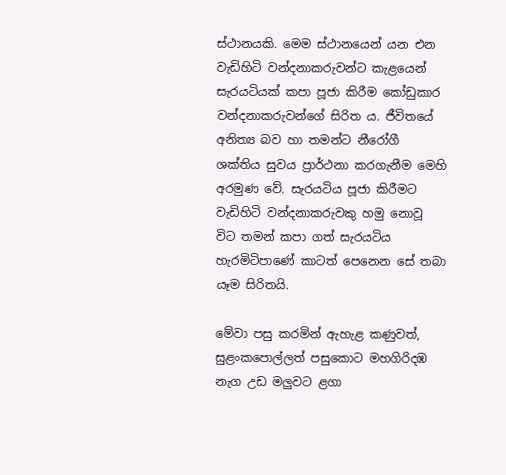ස්ථානයකි. මෙම ස්ථානයෙන් යන එන වැඩිහිටි වන්දනාකරුවන්ට කැළයෙන් සැරයටියක් කපා පූජා කිරීම කෝඩුකාර වන්දනාකරුවන්ගේ සිරිත ය. ජීවිතයේ අනිත්‍ය බව හා තමන්ට නීරෝගී ශක්තිය සුවය ප්‍රාර්ථනා කරගැනීම මෙහි අරමුණ වේ. සැරයටිය පූජා කිරීමට වැඩිහිටි වන්දනාකරුවකු හමු නොවූ විට තමන් කපා ගත් සැරයටිය හැරමිටිපාණේ කාටත් පෙනෙන සේ තබා යෑම සිරිතයි.

මේවා පසු කරමින් ඇහැළ කණුවත්, සුළංකපොල්ලත් පසුකොට මහගිරිදඹ නැග උඩ මලුවට ළගා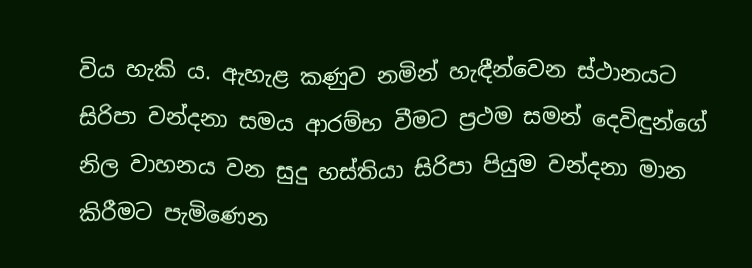විය හැකි ය. ඇහැළ කණුව නමින් හැඳීන්වෙන ස්ථානයට සිරිපා වන්දනා සමය ආරම්භ වීමට ප්‍රථම සමන් දෙවිඳුන්ගේ නිල වාහනය වන සුදු හස්තියා සිරිපා පියුම වන්දනා මාන කිරීමට පැමිණෙන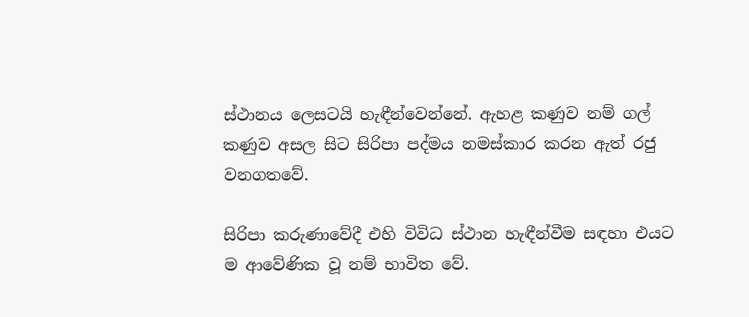ස්ථානය ලෙසටයි හැඳීන්වෙන්නේ. ඇහළ කණුව නම් ගල් කණුව අසල සිට සිරිපා පද්මය නමස්කාර කරන ඇත් රජු වනගතවේ.

සිරිපා කරුණාවේදී එහි විවිධ ස්ථාන හැඳීන්වීම සඳහා එයට ම ආවේණික වූ නම් භාවිත වේ.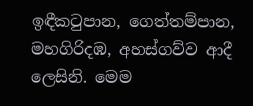ඉඳීකටුපාන, ගෙත්තම්පාන, මහගිරිදඹ, අහස්ගව්ව ආදී ලෙසිනි. මෙම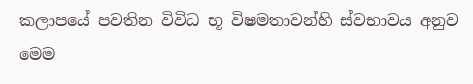කලාපයේ පවතින විවිධ භූ විෂමතාවන්හි ස්වභාවය අනුව මෙම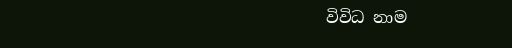විවිධ නාම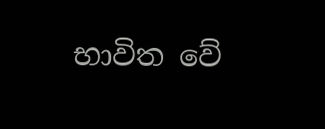භාවිත වේ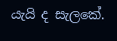යැයි ද සැලකේ.